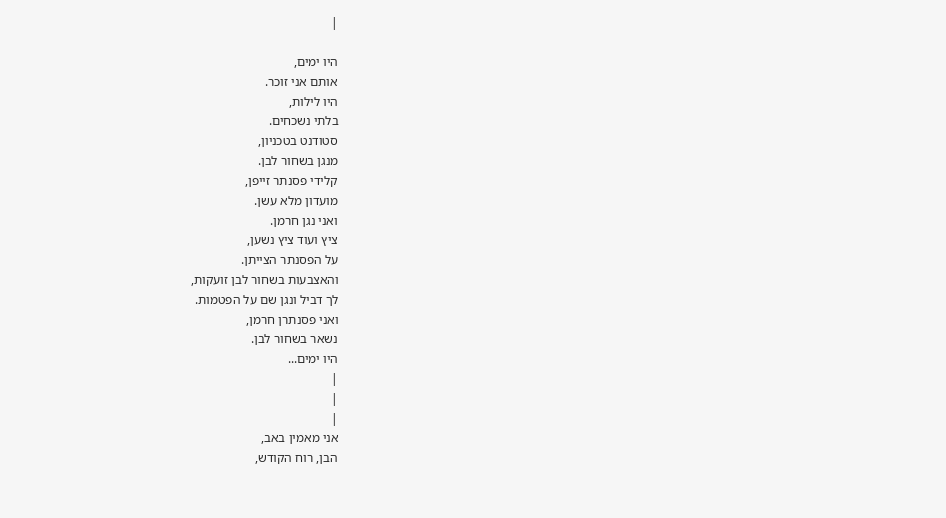|

היו ימים,
אותם אני זוכר.
היו לילות,
בלתי נשכחים.
סטודנט בטכניון,
מנגן בשחור לבן.
קלידי פסנתר זייפן,
מועדון מלא עשן.
ואני נגן חרמן.
ציץ ועוד ציץ נשען,
על הפסנתר הצייתן.
והאצבעות בשחור לבן זועקות,
לך דביל ונגן שם על הפטמות.
ואני פסנתרן חרמן,
נשאר בשחור לבן.
היו ימים...
|
|
|
אני מאמין באב,
הבן, רוח הקודש,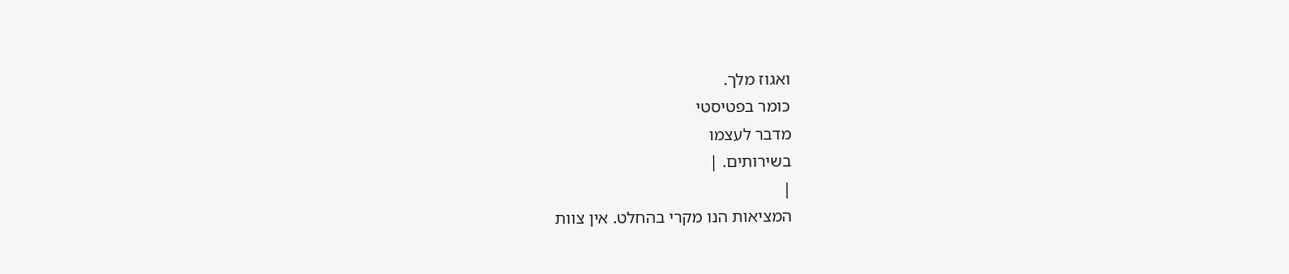ואגוז מלך.
כומר בפטיסטי
מדבר לעצמו
בשירותים. |
|
המציאות הנו מקרי בהחלט. אין צוות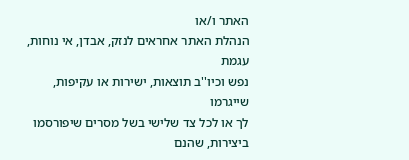האתר ו/או
הנהלת האתר אחראים לנזק, אבדן, אי נוחות, עגמת
נפש וכיו''ב תוצאות, ישירות או עקיפות, שייגרמו
לך או לכל צד שלישי בשל מסרים שיפורסמו
ביצירות, שהנם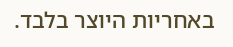באחריות היוצר בלבד.